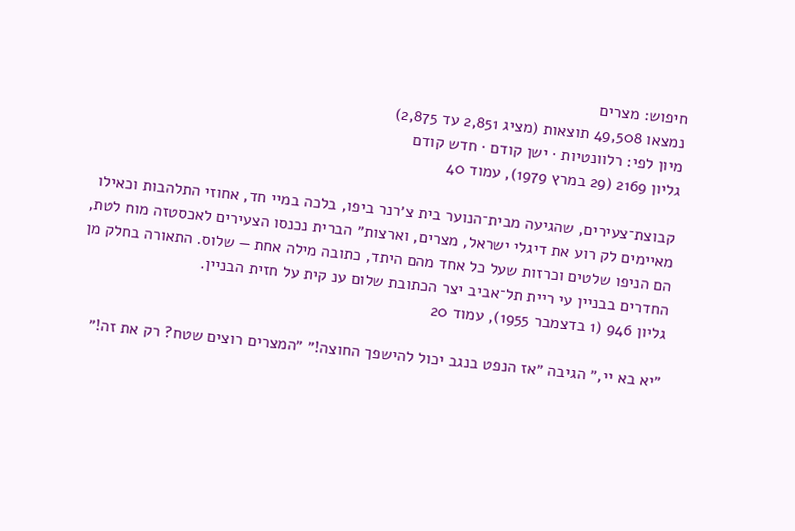חיפוש: מצרים
נמצאו 49,508 תוצאות (מציג 2,851 עד 2,875)
מיון לפי: רלוונטיות · ישן קודם · חדש קודם
גליון 2169 (29 במרץ 1979), עמוד 40

קבוצת־צעירים, שהגיעה מבית־הנוער בית צ׳רנר ביפו, בלכה במיי חד, אחוזי התלהבות וכאילו מאיימים לק רוע את דיגלי ישראל, מצרים, וארצות״ הברית נכנסו הצעירים לאכסטזה מוח לטת, הם הניפו שלטים וכרזות שעל כל אחד מהם היתד, כתובה מילה אחת — שלוס. התאורה בחלק מן החדרים בבניין עי ריית תל־אביב יצר הכתובת שלום ענ קית על חזית הבניין.
גליון 946 (1 בדצמבר 1955), עמוד 20

״יא בא יי,״ הגיבה ״אז הנפט בנגב יכול להישפך החוצה!״ ״המצרים רוצים שטח? רק את זה!״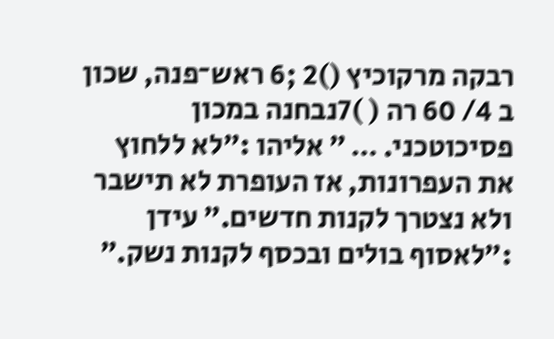רבקה מרקוכיץ ()2 ;6 ראש־פנה, שכון ב 4/ 60 רה ( )7נבחנה במכון פסיכוטכני. … ״ אליהו :״לא ללחוץ את העפרונות, אז העופרת לא תישבר ולא נצטרך לקנות חדשים.״ עידן :״לאסוף בולים ובכסף לקנות נשק.״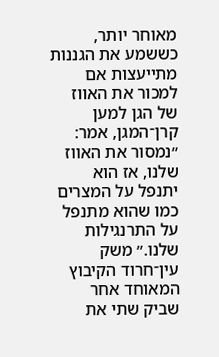מאוחר יותר, כששמע את הגננות מתייעצות אם למכור את האווז של הגן למען קרן־המגן, אמר: ״נמסור את האווז שלנו, אז הוא יתנפל על המצרים כמו שהוא מתנפל על התרנגילות שלנו.״ משק עין־חרוד הקיבוץ המאוחד אחר שביק שתי את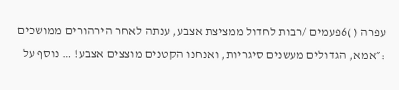עפרה ( )6פעמים /רבות לחדול ממציצת אצבע, ענתה לאחר הירהורים ממושכים :״אמא, הגדולים מעשנים סיגריות, ואנחנו הקטנים מוצצים אצבע! … נוסף על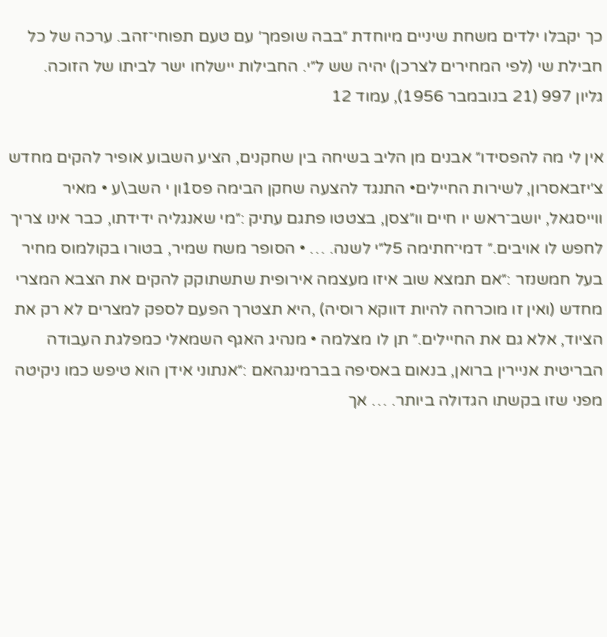כך יקבלו ילדים משחת שיניים מיוחדת ״בבה שופמך׳ עם טעם תפוחי־זהב. ערכה של כל חבילת שי (לפי המחירים לצרכן) יהיה שש ל״י. החבילות יישלחו ישר לביתו של הזוכה.
גליון 997 (21 בנובמבר 1956), עמוד 12

אין לי מה להפסידו״ אבנים מן הליב בשיחה בין שחקנים, הציע השבוע אופיר להקים מחדש צ׳יזבאסרון, לשירות החיילים• התנגד להצעה שחקן הבימה פס1ון י השב\ע • מאיר ווייסגאל, יושב־ראש יו חיים וו״צסן, בצטטו פתגם עתיק :״מי שאנגליה ידידתו, כבר אינו צריך לחפש לו אויבים.״ דמי־חתימה 5ל״י לשנה. … • הסופר משח שמיר, בטורו בקולמוס מחיר בעל חמשנזר :״אם תמצא שוב איזו מעצמה אירופית שתשתוקק להקים את הצבא המצרי מחדש (ואין זו מוכרחה להיות דווקא רוסיה) ,היא תצטרך הפעם לספק למצרים לא רק את הציוד, אלא גם את החיילים.״ תן לו מצלמה • מנהיג האגף השמאלי כמפלגת העבודה הבריטית אניירין ברואן, בנאום באסיפה בברמינגהאם :״אנתוני אידן הוא טיפש כמו ניקיטה מפני שזו בקשתו הגדולה ביותר. … אך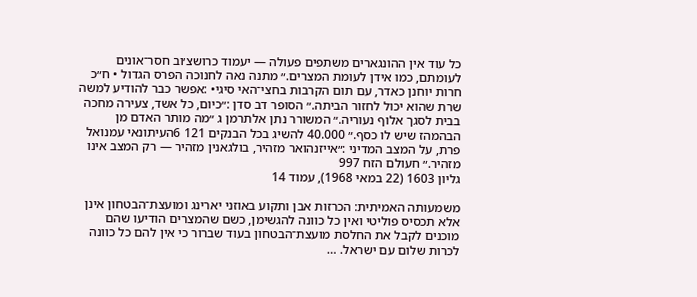כל עוד אין ההונגארים משתפים פעולה — יעמוד כרושצ׳וב חסר־אונים לעומתם, כמו אידן לעומת המצרים.״ מתנה נאה לחנוכה הפרס הגדול • ח״כ חרות יוחנן כאדר, עם תום הקרבות בחצי־האי סיגי• :אפשר כבר להודיע למשה שרת שהוא יכול לחזור הביתה.״ הסופר דב סדן :״כיום, כל אשד, צעירה מחכה בבית לסגך אלוף נעוריה.״ המשורר נתן אלתרמן ג ״מה מותר האדם מן הבהמהז שיש לו כסף.״ 40.000 להשיג בכל הבנקים 121 6העיתונאי עמנואל פרת, על המצב המדיני :״אייזנהואר מזהיר, בולגאנין מזהיר — רק המצב אינו מזהיר.״ חעולם הזח 997
גליון 1603 (22 במאי 1968), עמוד 14

משמעותה האמיתית: הכרזות אבן ותקוע באוזני יארינג ומועצת־הבטחון אינן אלא תכסיס פוליטי ואין כל כוונה להגשימן, כשם שהמצרים הודיעו שהם מוכנים לקבל את החלסת מועצת־הבטחון בעוד שברור כי אין להם כל כוונה לכרות שלום עם ישראל. …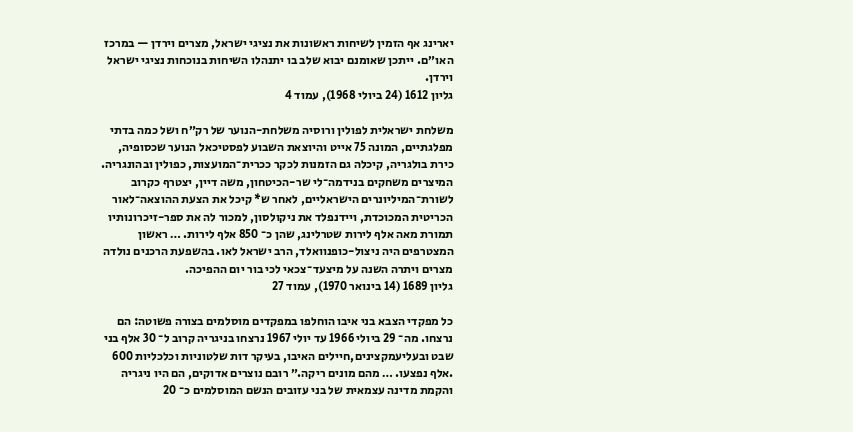יארינג אף הזמין לשיחות ראשונות את נציגי ישראל, מצרים וירדן — במרכז האו״ם. ייתכן שאומנם יבוא שלב בו יתנהלו השיחות בנוכחות נציגי ישראל וירדן.
גליון 1612 (24 ביולי 1968), עמוד 4

משלחת ישראלית לפולין ורוסיה משלחת-הנוער של רק״ח ושל כמה בדתי מפלגתיים, המונה 75 אייט והיוצאת השבוע לפסטיכאל הנוער שכסופיה, כירת בולגריה, קיכלה גם הזמנות לכקר ככרית־המועצות, כפולין ובהונגריה. המיצרים משחקים בנידמה־לי שר-הכיטחון, משה דיין, יצטרף כקרוב לשורת־המיליונרים הישראליים, לאחר ש* קיכל את הצעת ההוצאה־לאור הכריטית המכוכדת, ויידנפלד את ניקולסון, למכור לה את ספר-זיכרונותיו תמורת מאה אלף לירות שטרלינג, שהן כ־ 850 אלף לירות. … ראשון המצטרפים היה ניצול-כופנוואלד, הרב ישראל לאו. בהשפעת הרכנים נולדה מצרים ויתרה השנה על מיצעד־צכאי לכי בור יום ההפיכה.
גליון 1689 (14 בינואר 1970), עמוד 27

כל מפקדי הצבא בני איבו הוחלפו במפקדים מוסלמים בצורה פשוטה: הם נרצחו. מה־ 29 ביולי 1966 עד יולי 1967 נרצחו בניגריה קרוב ל־ 30 אלף בני שבט ובעליעמקצינים,חיילים האיבו, בעיקר דות שלטוניות וכלכליות 600 .אלף נפצעו. … מהם מונים ריקה.״ רובם נוצרים אדוקים, הם היו ניגריה והקמת מדינה עצמאית של בני עזובים הנשם המוסלמים כ־ 20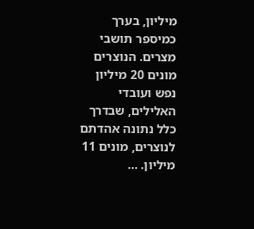מיליון, בערך כמיספר תושבי מצרים. הנוצרים מונים 20 מיליון נפש ועובדי האלילים, שבדרך כלל נתונה אהדתם לנוצרים, מונים 11 מיליון. …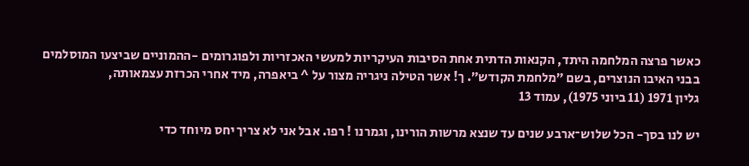כאשר פרצה המלחמה היתד, הקנאות הדתית אחת הסיבות העיקריות למעשי האכזריות ולפוגרומים -ההמוניים שביצעו המוסלמים בבני האיבו הנוצרים, בשם ״מלחמת הקודש״. ך! אשר הטילה ניגריה מצור על ^ ביאפרה, מיד אחרי הכרזת עצמאותה,
גליון 1971 (11 ביוני 1975), עמוד 13

יש לנו בסך- הכל שלוש־ארבע שנים עד שנצא מרשות הורינו, וגמרנו ! רפו. אבל אני לא צריך יחס מיוחד כדי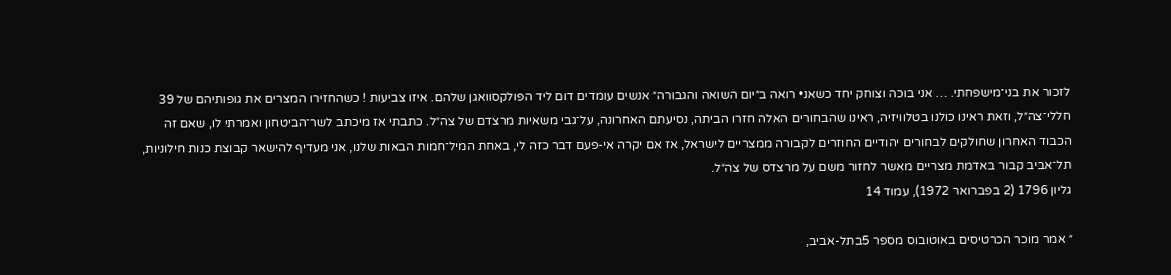לזכור את בני־מישפחתי. … אני בוכה וצוחק יחד כשאנ• רואה ב״יום השואה והגבורה״ אנשים עומדים דום ליד הפולקסוואגן שלהם. איזו צביעות ! כשהחזירו המצרים את גופותיהם של 39 חללי־צה״ל, וזאת ראינו כולנו בטלוויזיה, ראינו שהבחורים האלה חזרו הביתה, נסיעתם האחרונה, על־גבי משאיות מרצדם של צה״ל. כתבתי אז מיכתב לשר־הביטחון ואמרתי לו, שאם זה הכבוד האחרון שחולקים לבחורים יהודיים החוזרים לקבורה ממצריים לישראל, אז אם יקרה אי-פעם דבר כזה לי, באחת המיל־חמות הבאות שלנו, אני מעדיף להישאר קבוצת כנות חילוניות, תל־אביב קבור באדמת מצריים מאשר לחזור משם על מרצדס של צה״ל.
גליון 1796 (2 בפברואר 1972), עמוד 14

״ אמר מוכר הכרטיסים באוטובוס מספר 5בתל-אביב,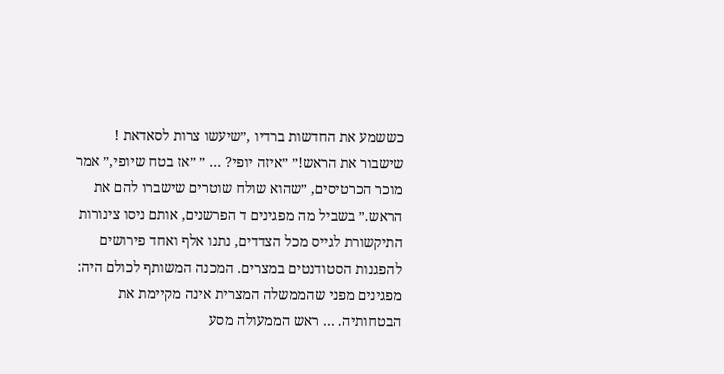כששמע את החדשות ברדיו ,״שיעשו צרות לסאדאת ! שישבור את הראש!״ ״איזה יופי? … ״ ״אז בטח שיופי,״ אמר מוכר הכרטיסים, ״שהוא שולח שוטרים שישברו להם את הראש.״ בשביל מה מפגינים ד הפרשנים, אותם ניסו צינורות התיקשורת לגייס מכל הצדדים, נתנו אלף ואחד פירושים להפגנות הסטודנטים במצרים. המכנה המשותף לכולם היה: מפגינים מפני שהממשלה המצרית אינה מקיימת את הבטחותיה. … ראש הממעולה מסע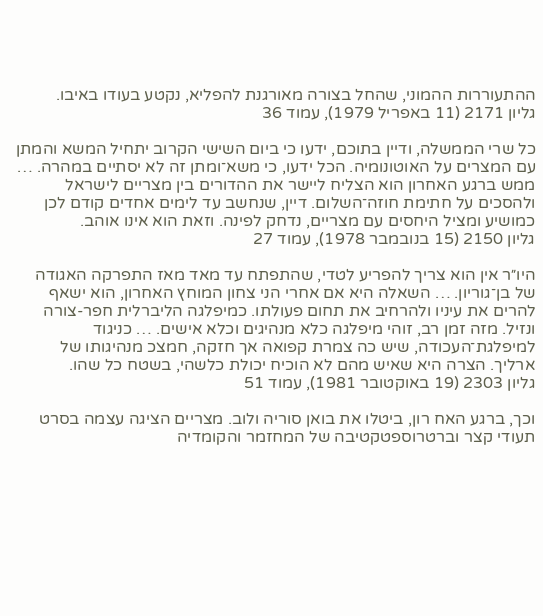ההתעוררות ההמוני, שהחל בצורה מאורגנת להפליא, נקטע בעודו באיבו.
גליון 2171 (11 באפריל 1979), עמוד 36

כל שרי הממשלה, ודיין בתוכם, ידעו כי ביום השישי הקרוב יתחיל המשא והמתן עם המצרים על האוטונומיה. הכל ידעו, כי משא־ומתן זה לא יסתיים במהרה. … ממש ברגע האחרון הוא הצליח ליישר את ההדורים בין מצריים לישראל ולהסכים על חתימת חוזה־השלום. דיין, שנחשב עד לימים אחדים קודם לכן כמושיע ומציל היחסים עם מצריים, נדחק לפינה. וזאת הוא אינו אוהב.
גליון 2150 (15 בנובמבר 1978), עמוד 27

היו״ר אין הוא צריך להפריע לטדי, שהתפתח עד מאד מאז התפרקה האגודה של בן־גוריון. … השאלה היא אם אחרי הני צחון המוחץ האחרון, הוא ישאף להרים את עיניו ולהרחיב את תחום פעולתו. כמיפלגה הליברלית חפר-צורה ונזיל. מזה זמן רב, זוהי מיפלגה כלא מנהיגים וכלא אישים. … כניגוד למיפלגת־העכודה, שיש כה צמרת קפואה אך חזקה, חמצכ מנהיגותו של ארליך. הצרה היא שאיש מהם לא הוכיח יכולת כלשהי, בשטח כל שהו.
גליון 2303 (19 באוקטובר 1981), עמוד 51

וכך, ברגע האח רון, ביטלו את בואן סוריה ולוב. מצריים הציגה עצמה בסרט תעודי קצר וברטרוספטקטיבה של המחזמר והקומדיה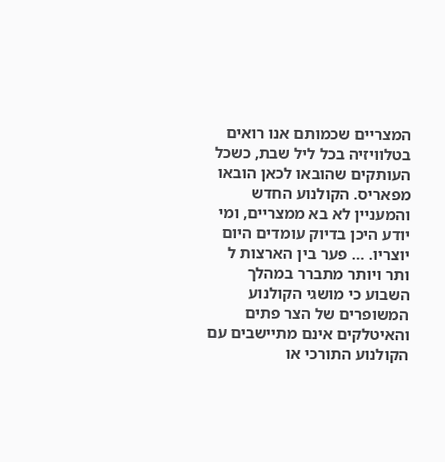המצריים שכמותם אנו רואים בטלוויזיה בכל ליל שבת, כשכל העותקים שהובאו לכאן הובאו מפאריס. הקולנוע החדש והמעניין לא בא ממצריים, ומי יודע היכן בדיוק עומדים היום יוצריו. … פער בין הארצות ל ותר ויותר מתברר במהלך השבוע כי מושגי הקולנוע המשופרים של הצר פתים והאיטלקים אינם מתיישבים עם הקולנוע התורכי או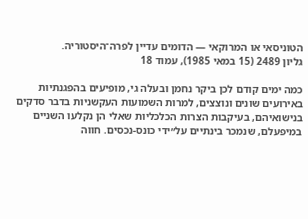הטוניסאי או המרוקאי — הדומים עדיין לפרה־היסטוריה.
גליון 2489 (15 במאי 1985), עמוד 18

כמה ימים קודם לכן ביקר נחמן ובעלה גי, מופיעים בהפגנתיות באירועים שונים ונוצצים, למרות השמועות העקשניות בדבר סדקים בנישואיהם, בעיקבות הצרות הכלכליות שאלי הן נקלעו השניים במיפעלם, שנמכר בינתיים על״ידי כונס-נכסים. חווה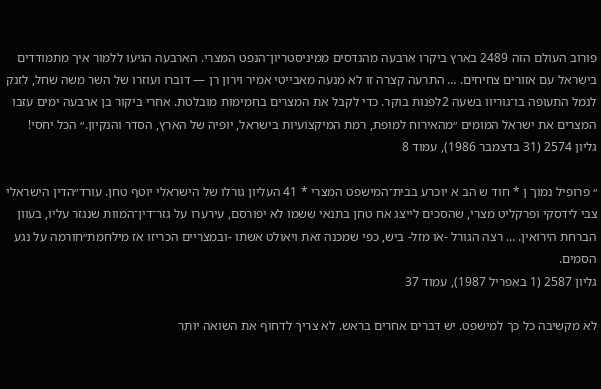פורוב העולם הזה 2489 בארץ ביקרו ארבעה מהנדסים ממיניסטריון־הנפט המצרי. הארבעה הגיעו ללמור איך מתמודדים בישראל עם אזורים צחיחים. … התרעה קצרה זו לא מנעה מאבייטי אמיר וירון רן — דוברו ועוזרו של השר משה שחל, לזנק לנמל התעופה בו־גוריוו בשעה 2לפנות בוקר. כדי לקבל את המצרים בחמימות מובלטת. אחרי ביקור בן ארבעה ימים עזבו המצרים את ישראל המומים ״מהאירוח למופת, רמת המיקצועיות בישראל, יופיה של הארץ, הסדר והנקיון.״ הכל יחסי!
גליון 2574 (31 בדצמבר 1986), עמוד 8

״ פרופיל נמוך ן * חוד ש הב א יוכרע בבית־המישפט המצרי * 41 העליון גורלו של הישראלי יוטף טחן. עורד״הדין הישראלי צבי לידסקי ופרקליט מצרי, שהסכים לייצג אח טחן בתנאי ששמו לא יפורסם, עירערו על גזר־דין־המוות שנגזר עליו, בעוון הברחת הירואין. … רצה הגורל -או מזל- ביש, כפי שמכנה זאת ויאולט אשתו -ובמצריים הכריזו אז מילחמת״חורמה על נגע הסמים.
גליון 2587 (1 באפריל 1987), עמוד 37

לא מקשיבה כל כך למישפט. יש דברים אחרים בראש. לא צריך לדחוף את השואה יותר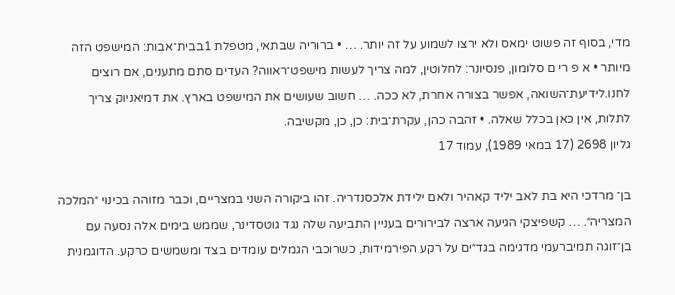מדי, בסוף זה פשוט ימאס ולא ירצו לשמוע על זה יותר. … • ברוריה שבתאי, מטפלת 1בבית־אבות: המישפט הזה מיותר • א פ רי ם סלומון, פנסיונר: לחלוטין, למה צריך לעשות מישפט־ראווה? העדים סתם מתענים, אם רוצים לחנו.לידיעת־השואה, אפשר בצורה אחרת, לא ככה. … חשוב שעושים את המישפט בארץ. את דמיאניוק צריך לתלות, אין כאן בכלל שאלה. • זהבה כהן, עקרת־בית: כן, כן, מקשיבה.
גליון 2698 (17 במאי 1989), עמוד 17

בן־ מרדכי היא בת לאב יליד קאהיר ולאם ילידת אלכסנדריה. זהו ביקורה השני במצריים, וכבר מזוהה בכינוי ״המלכה המצריה״. … קשפיצקי הגיעה ארצה לבירורים בעניין התביעה שלה נגד גוטסדינר, שממש בימים אלה נסעה עם בן־זוגה תמיברעמי מדגימה בגד״ים על רקע הפירמידות, כשרוכבי הגמלים עומדים בצד ומשמשים כרקע. הדוגמנית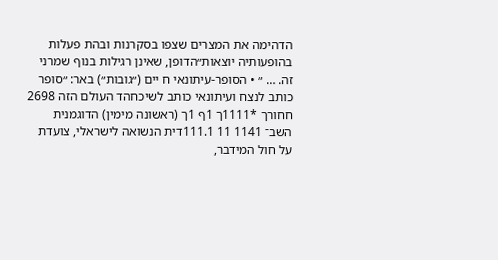הדהימה את המצרים שצפו בסקרנות ובהת פעלות בהופעותיה יוצאות״הדופן, שאינן רגילות בנוף שמרני זה. … ״ • הסופר-עיתונאי ח יים (״גובות״) באר: ״סופר כותב לנצח ועיתונאי כותב לשיכחהד העולם הזה 2698 חחורך *1111ך 1ף 1ך (ראשונה מימין) הדוגמנית השב־ 1141 11 111.1דית הנשואה לישראלי, צועדת על חול המידבר,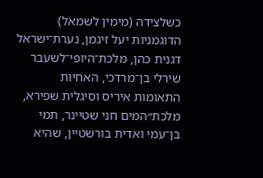כשלצידה (מימין לשמאל) הדוגמניות יעל זיגמן, נערת־ישראל דגנית כהן, מלכת־היופי־לשעבר שירלי בן־מרדכי, האחיות התאומות איריס וסיגלית שפירא, מלכת״המים חני שטיינר, תמי בן־עמי ואדית בורשטיין, שהיא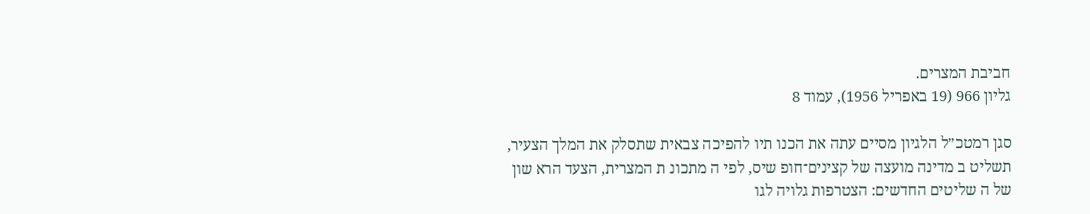חביבת המצרים.
גליון 966 (19 באפריל 1956), עמוד 8

סגן רמטכ״ל הלגיון מסיים עתה את הכנו תיו להפיכה צבאית שתסלק את המלך הצעיר, תשליט ב מדינה מועצה של קצינים־חופ שיס, לפי ה מתכונ ת המצרית, הצעד הרא שון של ה שליטים החדשים: הצטרפות גלויה לגו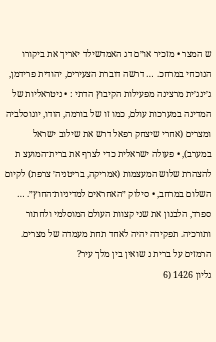ש המצר • מזכיר או״ם דג האמדשילד יאריך את ביקורו הנוכחי במרחכ. … דרשה דוברת הצעירים, יהודית פרידמן, ג׳ינג׳ית מרצינה מפעילות הקיבוץ הדתי : • ניטראליות של המדינה במערכות עולם, כמו זו של בורמה, הודו, יוגוסלביה ומצרים (אחרי שיצחק רפאל דרש את שילוב ישראל במערב), • פעולה ישראלית כדי לצרף את ברית־המועצ ת להצהרת שלוש המעצמות (אמריקה, בריטניה׳ צרפת) לקיום השלום במרחב, • סילוק ״האחראים למדיניות־החוץ״. … ספרד, הלבנון את שני קצוות העולם המוסלמי ולחתור ותורכיה. תפקידה יהיה לאחד תחת מעמדה של מצרים. הרמזים על ברית נ שואין בין מלך עיר?
גליון 1426 (6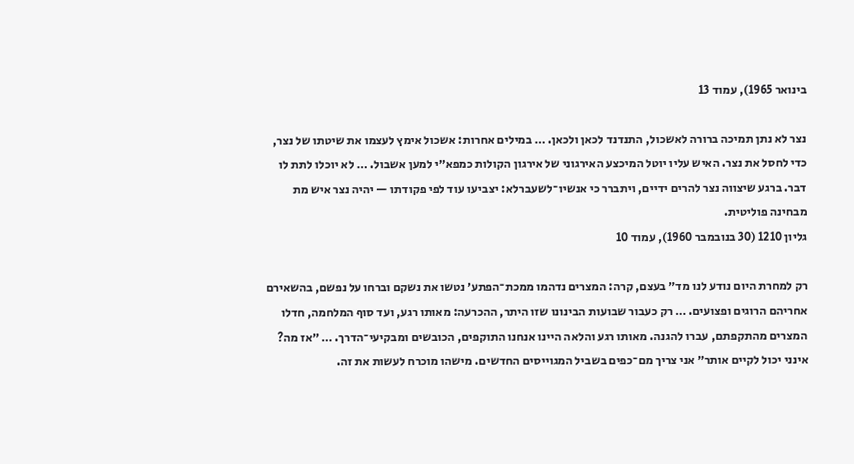בינואר 1965), עמוד 13

נצר לא נתן תמיכה ברורה לאשכול, התנדנד לכאן ולכאן. … במילים אחרות: אשכול אימץ לעצמו את שיטתו של נצר, כדי לחסל את נצר. האיש עליו יוטל המיכצע האירגוני של אירגון הקולות כמפא״י למען אשבול. … לא יוכלו לתת לו דבר. ברגע שיצווה נצר להרים ידיים, ויתברר כי אנשיו־לשעברלא: יצביעו עוד לפי פקודתו — יהיה נצר איש מת מבחינה פוליטית.
גליון 1210 (30 בנובמבר 1960), עמוד 10

רק למחרת היום נודע לנו מד״ בעצם, קרה: המצרים נדהמו ממכת־הפתע׳ נטשו את נשקם וברחו על נפשם, בהשאירם אחריהם הרוגים ופצועים. … רק כעבור שבועות הבינונו שזו היתר, ההכרעה: מאותו רגע, ועד סוף המלחמה, חדלו המצרים מהתקפתם, עברו להגנה. מאותו רגע והלאה היינו אנחנו התוקפים, הכובשים ומבקיעי־הדרך. … ״אז מה? אינני יכול לקיים אותר״ אני צריך מם־כפים בשביל המגוייסים החדשים. מישהו מוכרח לעשות את זה.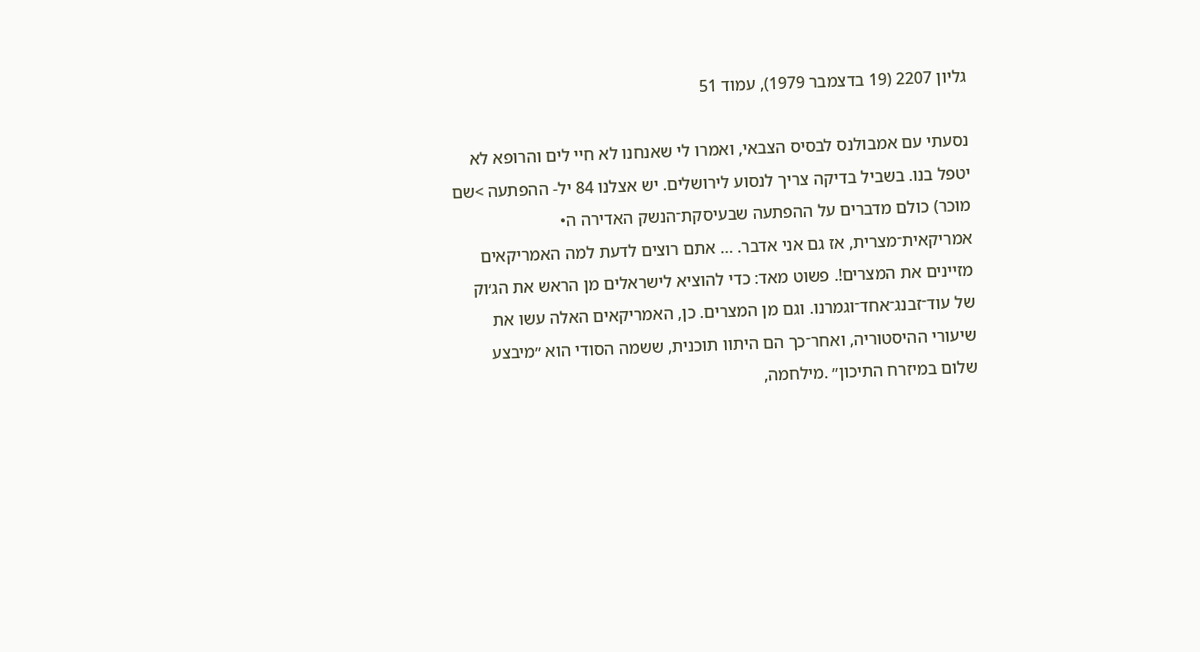גליון 2207 (19 בדצמבר 1979), עמוד 51

נסעתי עם אמבולנס לבסיס הצבאי, ואמרו לי שאנחנו לא חיי לים והרופא לא יטפל בנו. בשביל בדיקה צריך לנסוע לירושלים. יש אצלנו 84 יל- ההפתעה >שם מוכר) כולם מדברים על ההפתעה שבעיסקת־הנשק האדירה ה• אמריקאית־מצרית, אז גם אני אדבר. … אתם רוצים לדעת למה האמריקאים מזיינים את המצרים!. פשוט מאד: כדי להוציא לישראלים מן הראש את הג׳וק של עוד־זבנג־אחד־וגמרנו. וגם מן המצרים. כן, האמריקאים האלה עשו את שיעורי ההיסטוריה, ואחר־כך הם היתוו תוכנית, ששמה הסודי הוא ״מיבצע שלום במיזרח התיכון״ .מילחמה,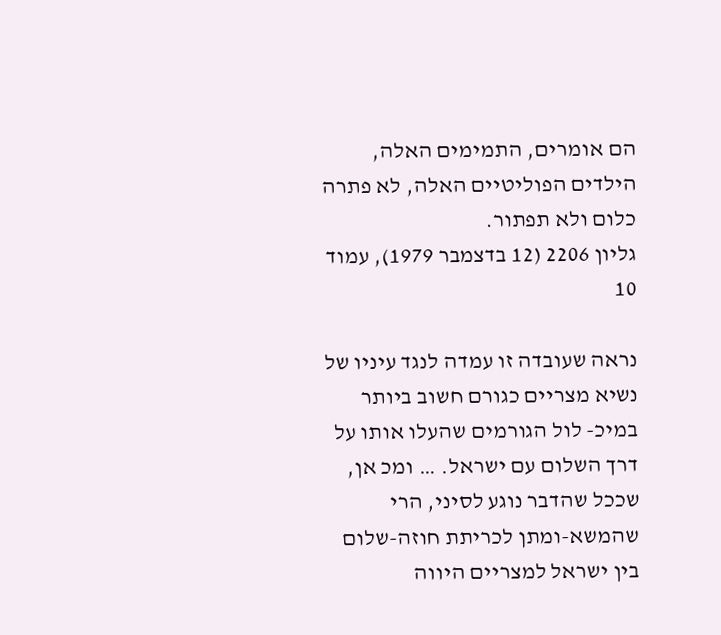הם אומרים, התמימים האלה, הילדים הפוליטיים האלה, לא פתרה כלום ולא תפתור.
גליון 2206 (12 בדצמבר 1979), עמוד 10

נראה שעובדה זו עמדה לנגד עיניו של נשיא מצריים כגורם חשוב ביותר במיכ- לול הגורמים שהעלו אותו על דרך השלום עם ישראל. … ומכ אן, שככל שהדבר נוגע לסיני, הרי שהמשא-ומתן לכריתת חוזה-שלום בין ישראל למצריים היווה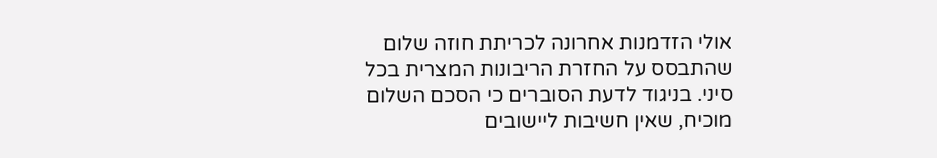אולי הזדמנות אחרונה לכריתת חוזה שלום שהתבסס על החזרת הריבונות המצרית בכל סיני. בניגוד לדעת הסוברים כי הסכם השלום מוכיח, שאין חשיבות ליישובים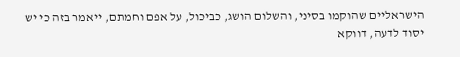הישראליים שהוקמו בסיני, והשלום הושג, כביכול, על אפם וחמתם, ייאמר בזה כי יש יסוד לדעה, דווקא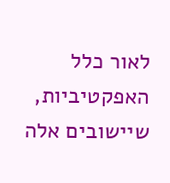לאור כלל האפקטיביות, שיישובים אלה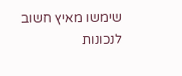שימשו מאיץ חשוב לנכונות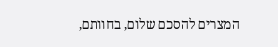המצרים להסכם שלום, בחוותם,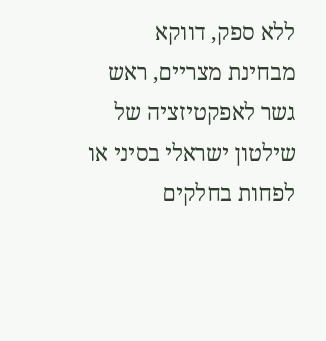ללא ספק, דווקא מבחינת מצריים, ראש גשר לאפקטיזציה של שילטון ישראלי בסיני או לפחות בחלקים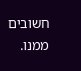חשובים ממנו.